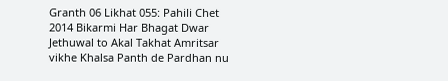Granth 06 Likhat 055: Pahili Chet 2014 Bikarmi Har Bhagat Dwar Jethuwal to Akal Takhat Amritsar vikhe Khalsa Panth de Pardhan nu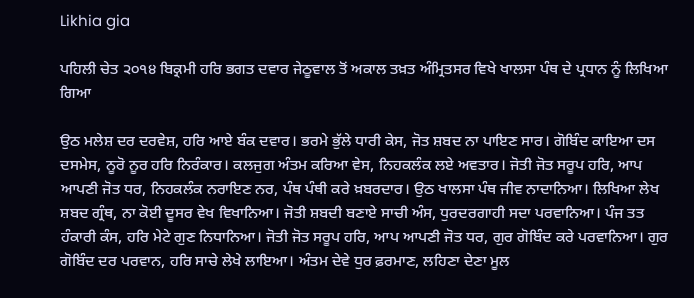Likhia gia

ਪਹਿਲੀ ਚੇਤ ੨੦੧੪ ਬਿਕ੍ਰਮੀ ਹਰਿ ਭਗਤ ਦਵਾਰ ਜੇਠੂਵਾਲ ਤੋਂ ਅਕਾਲ ਤਖ਼ਤ ਅੰਮ੍ਰਿਤਸਰ ਵਿਖੇ ਖਾਲਸਾ ਪੰਥ ਦੇ ਪ੍ਰਧਾਨ ਨੂੰ ਲਿਖਿਆ ਗਿਆ

ਉਠ ਮਲੇਸ਼ ਦਰ ਦਰਵੇਸ਼, ਹਰਿ ਆਏ ਬੰਕ ਦਵਾਰ। ਭਰਮੇ ਭੁੱਲੇ ਧਾਰੀ ਕੇਸ, ਜੋਤ ਸ਼ਬਦ ਨਾ ਪਾਇਣ ਸਾਰ। ਗੋਬਿੰਦ ਕਾਇਆ ਦਸ ਦਸਮੇਸ, ਨੂਰੋ ਨੂਰ ਹਰਿ ਨਿਰੰਕਾਰ। ਕਲਜੁਗ ਅੰਤਮ ਕਰਿਆ ਵੇਸ, ਨਿਹਕਲੰਕ ਲਏ ਅਵਤਾਰ। ਜੋਤੀ ਜੋਤ ਸਰੂਪ ਹਰਿ, ਆਪ ਆਪਣੀ ਜੋਤ ਧਰ, ਨਿਹਕਲੰਕ ਨਰਾਇਣ ਨਰ, ਪੰਥ ਪੰਥੀ ਕਰੇ ਖ਼ਬਰਦਾਰ। ਉਠ ਖਾਲਸਾ ਪੰਥ ਜੀਵ ਨਾਦਾਨਿਆ। ਲਿਖਿਆ ਲੇਖ ਸ਼ਬਦ ਗ੍ਰੰਥ, ਨਾ ਕੋਈ ਦੂਸਰ ਵੇਖ ਵਿਖਾਨਿਆ। ਜੋਤੀ ਸ਼ਬਦੀ ਬਣਾਏ ਸਾਚੀ ਅੰਸ, ਧੁਰਦਰਗਾਹੀ ਸਦਾ ਪਰਵਾਨਿਆ। ਪੰਜ ਤਤ ਹੰਕਾਰੀ ਕੰਸ, ਹਰਿ ਮੇਟੇ ਗੁਣ ਨਿਧਾਨਿਆ। ਜੋਤੀ ਜੋਤ ਸਰੂਪ ਹਰਿ, ਆਪ ਆਪਣੀ ਜੋਤ ਧਰ, ਗੁਰ ਗੋਬਿੰਦ ਕਰੇ ਪਰਵਾਨਿਆ। ਗੁਰ ਗੋਬਿੰਦ ਦਰ ਪਰਵਾਨ, ਹਰਿ ਸਾਚੇ ਲੇਖੇ ਲਾਇਆ। ਅੰਤਮ ਦੇਵੇ ਧੁਰ ਫ਼ਰਮਾਣ, ਲਹਿਣਾ ਦੇਣਾ ਮੂਲ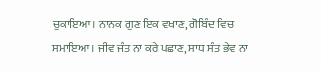ਚੁਕਾਇਆ। ਨਾਨਕ ਗੁਣ ਇਕ ਵਖਾਣ, ਗੋਬਿੰਦ ਵਿਚ ਸਮਾਇਆ। ਜੀਵ ਜੰਤ ਨਾ ਕਰੇ ਪਛਾਣ, ਸਾਧ ਸੰਤ ਭੇਵ ਨਾ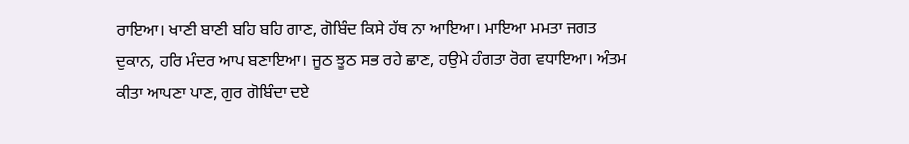ਰਾਇਆ। ਖਾਣੀ ਬਾਣੀ ਬਹਿ ਬਹਿ ਗਾਣ, ਗੋਬਿੰਦ ਕਿਸੇ ਹੱਥ ਨਾ ਆਇਆ। ਮਾਇਆ ਮਮਤਾ ਜਗਤ ਦੁਕਾਨ, ਹਰਿ ਮੰਦਰ ਆਪ ਬਣਾਇਆ। ਜੂਠ ਝੂਠ ਸਭ ਰਹੇ ਛਾਣ, ਹਉਮੇ ਹੰਗਤਾ ਰੋਗ ਵਧਾਇਆ। ਅੰਤਮ ਕੀਤਾ ਆਪਣਾ ਪਾਣ, ਗੁਰ ਗੋਬਿੰਦਾ ਦਏ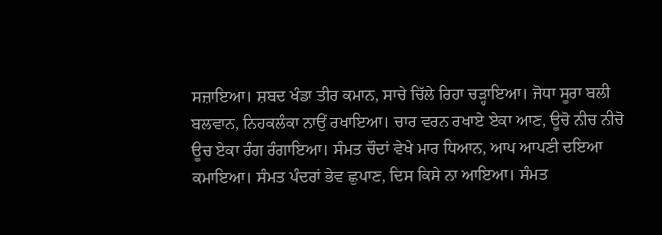ਸਜ਼ਾਇਆ। ਸ਼ਬਦ ਖੰਡਾ ਤੀਰ ਕਮਾਨ, ਸਾਚੇ ਚਿੱਲੇ ਰਿਹਾ ਚੜ੍ਹਾਇਆ। ਜੋਧਾ ਸੂਰਾ ਬਲੀ ਬਲਵਾਨ, ਨਿਹਕਲੰਕਾ ਨਾਉਂ ਰਖਾਇਆ। ਚਾਰ ਵਰਨ ਰਖਾਏ ਏਕਾ ਆਣ, ਊਚੋ ਨੀਚ ਨੀਚੋ ਊਚ ਏਕਾ ਰੰਗ ਰੰਗਾਇਆ। ਸੰਮਤ ਚੌਦਾਂ ਵੇਖੇ ਮਾਰ ਧਿਆਨ, ਆਪ ਆਪਣੀ ਦਇਆ ਕਮਾਇਆ। ਸੰਮਤ ਪੰਦਰਾਂ ਭੇਵ ਛੁਪਾਣ, ਦਿਸ ਕਿਸੇ ਨਾ ਆਇਆ। ਸੰਮਤ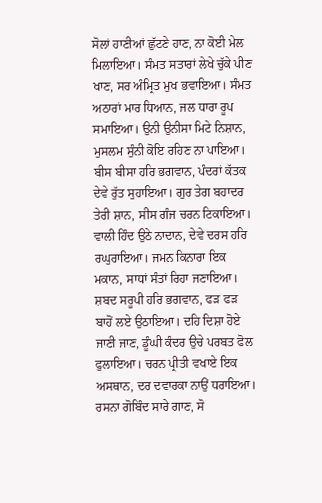ਸੋਲਾਂ ਹਾਣੀਆਂ ਛੁੱਟਣੇ ਹਾਣ, ਨਾ ਕੋਈ ਮੇਲ ਮਿਲਾਇਆ। ਸੰਮਤ ਸਤਾਰਾਂ ਲੇਖੇ ਚੁੱਕੇ ਪੀਣ ਖਾਣ, ਸਰ ਅੰਮ੍ਰਿਤ ਮੁਖ ਭਵਾਇਆ। ਸੰਮਤ ਅਠਾਰਾਂ ਮਾਰ ਧਿਆਨ, ਜਲ ਧਾਰਾ ਰੂਪ ਸਮਾਇਆ। ਉਨੀ ਉਨੀਸਾ ਮਿਟੇ ਨਿਸ਼ਾਨ, ਮੁਸਲਮ ਸੁੰਨੀ ਕੋਇ ਰਹਿਣ ਨਾ ਪਾਇਆ। ਬੀਸ ਬੀਸਾ ਹਰਿ ਭਗਵਾਨ, ਪੰਦਰਾਂ ਕੱਤਕ ਦੇਵੇ ਰੁੱਤ ਸੁਹਾਇਆ। ਗੁਰ ਤੇਗ ਬਹਾਦਰ ਤੇਰੀ ਸ਼ਾਨ, ਸੀਸ ਗੰਜ ਚਰਨ ਟਿਕਾਇਆ। ਵਾਲੀ ਹਿੰਦ ਉਠੇ ਨਾਦਾਨ, ਦੇਵੇ ਦਰਸ ਹਰਿ ਰਘੁਰਾਇਆ। ਜਮਨ ਕਿਨਾਰਾ ਇਕ ਮਕਾਨ, ਸਾਧਾਂ ਸੰਤਾਂ ਰਿਹਾ ਜਣਾਇਆ। ਸ਼ਬਦ ਸਰੂਪੀ ਹਰਿ ਭਗਵਾਨ, ਫੜ ਫੜ ਬਾਹੋਂ ਲਏ ਉਠਾਇਆ। ਦਹਿ ਦਿਸ਼ਾ ਹੋਏ ਜਾਣੀ ਜਾਣ, ਡੂੰਘੀ ਕੰਦਰ ਉਚੇ ਪਰਬਤ ਫੋਲ ਫੁਲਾਇਆ। ਚਰਨ ਪ੍ਰੀਤੀ ਵਖਾਏ ਇਕ ਅਸਥਾਨ, ਦਰ ਦਵਾਰਕਾ ਨਾਉਂ ਧਰਾਇਆ। ਰਸਨਾ ਗੋਬਿੰਦ ਸਾਰੇ ਗਾਣ, ਸੋ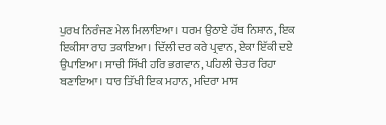ਪੁਰਖ ਨਿਰੰਜਣ ਮੇਲ ਮਿਲਾਇਆ। ਧਰਮ ਉਠਾਏ ਹੱਥ ਨਿਸ਼ਾਨ, ਇਕ ਇਕੀਸਾ ਰਾਹ ਤਕਾਇਆ। ਦਿੱਲੀ ਦਰ ਕਰੇ ਪ੍ਰਵਾਨ, ਏਕਾ ਇੱਕੀ ਦਏ ਉਪਾਇਆ। ਸਾਚੀ ਸਿੱਖੀ ਹਰਿ ਭਗਵਾਨ, ਪਹਿਲੀ ਚੇਤਰ ਰਿਹਾ ਬਣਾਇਆ। ਧਾਰ ਤਿੱਖੀ ਇਕ ਮਹਾਨ, ਮਦਿਰਾ ਮਾਸ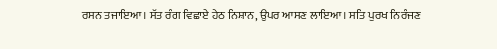ਰਸਨ ਤਜਾਇਆ। ਸੱਤ ਰੰਗ ਵਿਛਾਏ ਹੇਠ ਨਿਸ਼ਾਨ, ਉਪਰ ਆਸਣ ਲਾਇਆ। ਸਤਿ ਪੁਰਖ ਨਿਰੰਜਣ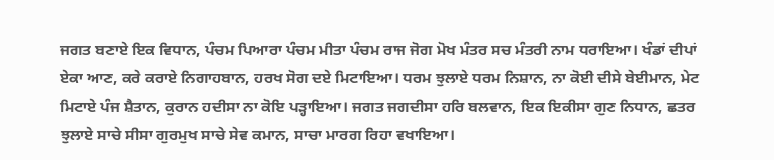ਜਗਤ ਬਣਾਏ ਇਕ ਵਿਧਾਨ, ਪੰਚਮ ਪਿਆਰਾ ਪੰਚਮ ਮੀਤਾ ਪੰਚਮ ਰਾਜ ਜੋਗ ਮੋਖ ਮੰਤਰ ਸਚ ਮੰਤਰੀ ਨਾਮ ਧਰਾਇਆ। ਖੰਡਾਂ ਦੀਪਾਂ ਏਕਾ ਆਣ, ਕਰੇ ਕਰਾਏ ਨਿਗਾਹਬਾਨ, ਹਰਖ ਸੋਗ ਦਏ ਮਿਟਾਇਆ। ਧਰਮ ਝੁਲਾਏ ਧਰਮ ਨਿਸ਼ਾਨ, ਨਾ ਕੋਈ ਦੀਸੇ ਬੇਈਮਾਨ, ਮੇਟ ਮਿਟਾਏ ਪੰਜ ਸ਼ੈਤਾਨ, ਕੁਰਾਨ ਹਦੀਸਾ ਨਾ ਕੋਇ ਪੜ੍ਹਾਇਆ। ਜਗਤ ਜਗਦੀਸਾ ਹਰਿ ਬਲਵਾਨ, ਇਕ ਇਕੀਸਾ ਗੁਣ ਨਿਧਾਨ, ਛਤਰ ਝੁਲਾਏ ਸਾਚੇ ਸੀਸਾ ਗੁਰਮੁਖ ਸਾਚੇ ਸੇਵ ਕਮਾਨ, ਸਾਚਾ ਮਾਰਗ ਰਿਹਾ ਵਖਾਇਆ।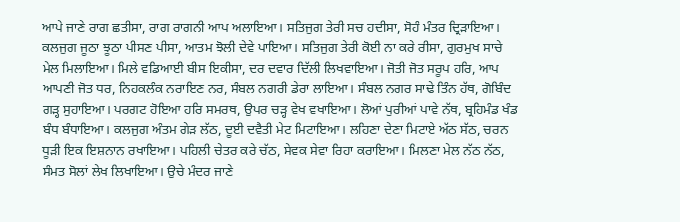ਆਪੇ ਜਾਣੇ ਰਾਗ ਛਤੀਸਾ, ਰਾਗ ਰਾਗਨੀ ਆਪ ਅਲਾਇਆ। ਸਤਿਜੁਗ ਤੇਰੀ ਸਚ ਹਦੀਸਾ, ਸੋਹੰ ਮੰਤਰ ਦ੍ਰਿੜਾਇਆ। ਕਲਜੁਗ ਜੂਠਾ ਝੂਠਾ ਪੀਸਣ ਪੀਸਾ, ਆਤਮ ਝੋਲੀ ਦੇਵੇ ਪਾਇਆ। ਸਤਿਜੁਗ ਤੇਰੀ ਕੋਈ ਨਾ ਕਰੇ ਰੀਸਾ, ਗੁਰਮੁਖ ਸਾਚੇ ਮੇਲ ਮਿਲਾਇਆ। ਮਿਲੇ ਵਡਿਆਈ ਬੀਸ ਇਕੀਸਾ, ਦਰ ਦਵਾਰ ਦਿੱਲੀ ਲਿਖਵਾਇਆ। ਜੋਤੀ ਜੋਤ ਸਰੂਪ ਹਰਿ, ਆਪ ਆਪਣੀ ਜੋਤ ਧਰ, ਨਿਹਕਲੰਕ ਨਰਾਇਣ ਨਰ, ਸੰਬਲ ਨਗਰੀ ਡੇਰਾ ਲਾਇਆ। ਸੰਬਲ ਨਗਰ ਸਾਢੇ ਤਿੰਨ ਹੱਥ, ਗੋਬਿੰਦ ਗੜ੍ਹ ਸੁਹਾਇਆ। ਪਰਗਟ ਹੋਇਆ ਹਰਿ ਸਮਰਥ, ਉਪਰ ਚੜ੍ਹ ਵੇਖ ਵਖਾਇਆ। ਲੋਆਂ ਪੁਰੀਆਂ ਪਾਵੇ ਨੱਥ, ਬ੍ਰਹਿਮੰਡ ਖੰਡ ਬੰਧ ਬੰਧਾਇਆ। ਕਲਜੁਗ ਅੰਤਮ ਗੇੜ ਲੱਠ, ਦੂਈ ਦਵੈਤੀ ਮੇਟ ਮਿਟਾਇਆ। ਲਹਿਣਾ ਦੇਣਾ ਮਿਟਾਏ ਅੱਠ ਸੱਠ, ਚਰਨ ਧੂੜੀ ਇਕ ਇਸ਼ਨਾਨ ਰਖਾਇਆ। ਪਹਿਲੀ ਚੇਤਰ ਕਰੇ ਚੱਠ, ਸੇਵਕ ਸੇਵਾ ਰਿਹਾ ਕਰਾਇਆ। ਮਿਲਣਾ ਮੇਲ ਨੱਠ ਨੱਠ, ਸੰਮਤ ਸੋਲਾਂ ਲੇਖ ਲਿਖਾਇਆ। ਉਚੇ ਮੰਦਰ ਜਾਣੇ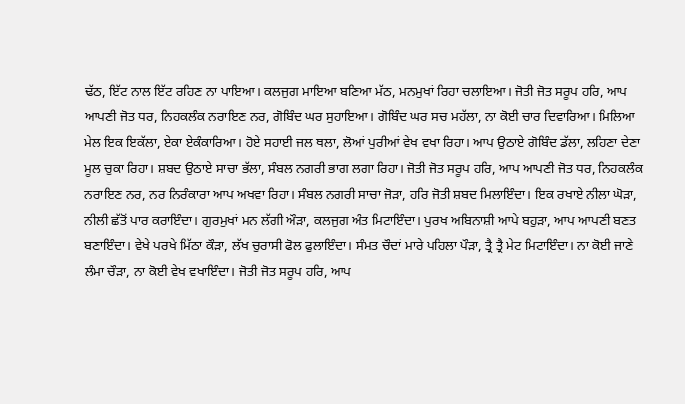ਢੱਠ, ਇੱਟ ਨਾਲ ਇੱਟ ਰਹਿਣ ਨਾ ਪਾਇਆ। ਕਲਜੁਗ ਮਾਇਆ ਬਣਿਆ ਮੱਠ, ਮਨਮੁਖਾਂ ਰਿਹਾ ਚਲਾਇਆ। ਜੋਤੀ ਜੋਤ ਸਰੂਪ ਹਰਿ, ਆਪ ਆਪਣੀ ਜੋਤ ਧਰ, ਨਿਹਕਲੰਕ ਨਰਾਇਣ ਨਰ, ਗੋਬਿੰਦ ਘਰ ਸੁਹਾਇਆ। ਗੋਬਿੰਦ ਘਰ ਸਚ ਮਹੱਲਾ, ਨਾ ਕੋਈ ਚਾਰ ਦਿਵਾਰਿਆ। ਮਿਲਿਆ ਮੇਲ ਇਕ ਇਕੱਲਾ, ਏਕਾ ਏਕੰਕਾਰਿਆ। ਹੋਏ ਸਹਾਈ ਜਲ ਥਲਾ, ਲੋਆਂ ਪੁਰੀਆਂ ਵੇਖ ਵਖਾ ਰਿਹਾ। ਆਪ ਉਠਾਏ ਗੋਬਿੰਦ ਡੱਲਾ, ਲਹਿਣਾ ਦੇਣਾ ਮੂਲ ਚੁਕਾ ਰਿਹਾ। ਸ਼ਬਦ ਉਠਾਏ ਸਾਚਾ ਭੱਲਾ, ਸੰਬਲ ਨਗਰੀ ਭਾਗ ਲਗਾ ਰਿਹਾ। ਜੋਤੀ ਜੋਤ ਸਰੂਪ ਹਰਿ, ਆਪ ਆਪਣੀ ਜੋਤ ਧਰ, ਨਿਹਕਲੰਕ ਨਰਾਇਣ ਨਰ, ਨਰ ਨਿਰੰਕਾਰਾ ਆਪ ਅਖਵਾ ਰਿਹਾ। ਸੰਬਲ ਨਗਰੀ ਸਾਚਾ ਜੋੜਾ, ਹਰਿ ਜੋਤੀ ਸ਼ਬਦ ਮਿਲਾਇੰਦਾ। ਇਕ ਰਖਾਏ ਨੀਲਾ ਘੋੜਾ, ਨੀਲੀ ਛੱਤੋਂ ਪਾਰ ਕਰਾਇੰਦਾ। ਗੁਰਮੁਖਾਂ ਮਨ ਲੱਗੀ ਔੜਾ, ਕਲਜੁਗ ਅੰਤ ਮਿਟਾਇੰਦਾ। ਪੁਰਖ ਅਬਿਨਾਸ਼ੀ ਆਪੇ ਬਹੁੜਾ, ਆਪ ਆਪਣੀ ਬਣਤ ਬਣਾਇੰਦਾ। ਵੇਖੇ ਪਰਖੇ ਮਿੱਠਾ ਕੌੜਾ, ਲੱਖ ਚੁਰਾਸੀ ਫੋਲ ਫੁਲਾਇੰਦਾ। ਸੰਮਤ ਚੌਦਾਂ ਮਾਰੇ ਪਹਿਲਾ ਪੌੜਾ, ਤ੍ਰੈ ਤ੍ਰੈ ਮੇਟ ਮਿਟਾਇੰਦਾ। ਨਾ ਕੋਈ ਜਾਣੇ ਲੰਮਾ ਚੌੜਾ, ਨਾ ਕੋਈ ਵੇਖ ਵਖਾਇੰਦਾ। ਜੋਤੀ ਜੋਤ ਸਰੂਪ ਹਰਿ, ਆਪ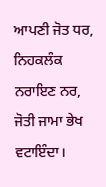ਆਪਣੀ ਜੋਤ ਧਰ, ਨਿਹਕਲੰਕ ਨਰਾਇਣ ਨਰ, ਜੋਤੀ ਜਾਮਾ ਭੇਖ ਵਟਾਇੰਦਾ।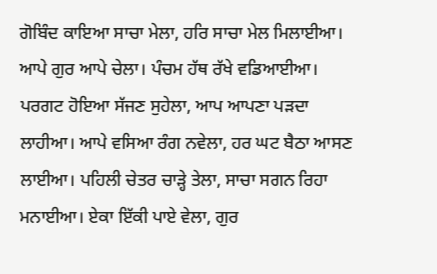ਗੋਬਿੰਦ ਕਾਇਆ ਸਾਚਾ ਮੇਲਾ, ਹਰਿ ਸਾਚਾ ਮੇਲ ਮਿਲਾਈਆ। ਆਪੇ ਗੁਰ ਆਪੇ ਚੇਲਾ। ਪੰਚਮ ਹੱਥ ਰੱਖੇ ਵਡਿਆਈਆ। ਪਰਗਟ ਹੋਇਆ ਸੱਜਣ ਸੁਹੇਲਾ, ਆਪ ਆਪਣਾ ਪੜਦਾ ਲਾਹੀਆ। ਆਪੇ ਵਸਿਆ ਰੰਗ ਨਵੇਲਾ, ਹਰ ਘਟ ਬੈਠਾ ਆਸਣ ਲਾਈਆ। ਪਹਿਲੀ ਚੇਤਰ ਚਾੜ੍ਹੇ ਤੇਲਾ, ਸਾਚਾ ਸਗਨ ਰਿਹਾ ਮਨਾਈਆ। ਏਕਾ ਇੱਕੀ ਪਾਏ ਵੇਲਾ, ਗੁਰ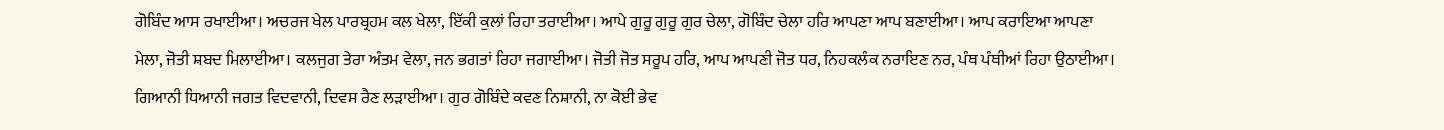ਗੋਬਿੰਦ ਆਸ ਰਖਾਈਆ। ਅਚਰਜ ਖੇਲ ਪਾਰਬ੍ਰਹਮ ਕਲ ਖੇਲਾ, ਇੱਕੀ ਕੁਲਾਂ ਰਿਹਾ ਤਰਾਈਆ। ਆਪੇ ਗੁਰੂ ਗੁਰੂ ਗੁਰ ਚੇਲਾ, ਗੋਬਿੰਦ ਚੇਲਾ ਹਰਿ ਆਪਣਾ ਆਪ ਬਣਾਈਆ। ਆਪ ਕਰਾਇਆ ਆਪਣਾ ਮੇਲਾ, ਜੋਤੀ ਸ਼ਬਦ ਮਿਲਾਈਆ। ਕਲਜੁਗ ਤੇਰਾ ਅੰਤਮ ਵੇਲਾ, ਜਨ ਭਗਤਾਂ ਰਿਹਾ ਜਗਾਈਆ। ਜੋਤੀ ਜੋਤ ਸਰੂਪ ਹਰਿ, ਆਪ ਆਪਣੀ ਜੋਤ ਧਰ, ਨਿਹਕਲੰਕ ਨਰਾਇਣ ਨਰ, ਪੰਥ ਪੰਥੀਆਂ ਰਿਹਾ ਉਠਾਈਆ। ਗਿਆਨੀ ਧਿਆਨੀ ਜਗਤ ਵਿਦਵਾਨੀ, ਦਿਵਸ ਰੈਣ ਲੜਾਈਆ। ਗੁਰ ਗੋਬਿੰਦੇ ਕਵਣ ਨਿਸ਼ਾਨੀ, ਨਾ ਕੋਈ ਭੇਵ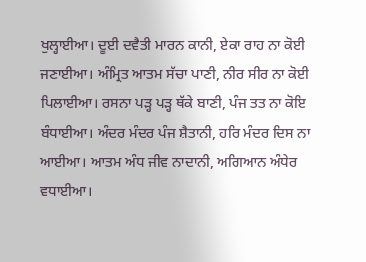ਖੁਲ੍ਹਾਈਆ। ਦੂਈ ਦਵੈਤੀ ਮਾਰਨ ਕਾਨੀ, ਏਕਾ ਰਾਹ ਨਾ ਕੋਈ ਜਣਾਈਆ। ਅੰਮ੍ਰਿਤ ਆਤਮ ਸੱਚਾ ਪਾਣੀ, ਨੀਰ ਸੀਰ ਨਾ ਕੋਈ ਪਿਲਾਈਆ। ਰਸਨਾ ਪੜ੍ਹ ਪੜ੍ਹ ਥੱਕੇ ਬਾਣੀ, ਪੰਜ ਤਤ ਨਾ ਕੋਇ ਬੰਧਾਈਆ। ਅੰਦਰ ਮੰਦਰ ਪੰਜ ਸ਼ੈਤਾਨੀ, ਹਰਿ ਮੰਦਰ ਦਿਸ ਨਾ ਆਈਆ। ਆਤਮ ਅੰਧ ਜੀਵ ਨਾਦਾਨੀ, ਅਗਿਆਨ ਅੰਧੇਰ ਵਧਾਈਆ।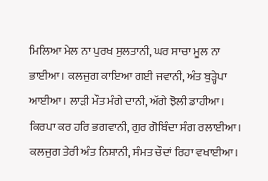ਮਿਲਿਆ ਮੇਲ ਨਾ ਪੁਰਖ ਸੁਲਤਾਨੀ, ਘਰ ਸਾਚਾ ਮੂਲ ਨਾ ਭਾਈਆ। ਕਲਜੁਗ ਕਾਇਆ ਗਈ ਜਵਾਨੀ, ਅੰਤ ਬੁੜ੍ਹੇਪਾ ਆਈਆ। ਲਾੜੀ ਮੌਤ ਮੰਗੇ ਦਾਨੀ, ਅੱਗੇ ਝੋਲੀ ਡਾਹੀਆ। ਕਿਰਪਾ ਕਰ ਹਰਿ ਭਗਵਾਨੀ, ਗੁਰ ਗੋਬਿੰਦਾ ਸੰਗ ਰਲਾਈਆ। ਕਲਜੁਗ ਤੇਰੀ ਅੰਤ ਨਿਸ਼ਾਨੀ, ਸੰਮਤ ਚੌਦਾਂ ਰਿਹਾ ਵਖਾਈਆ।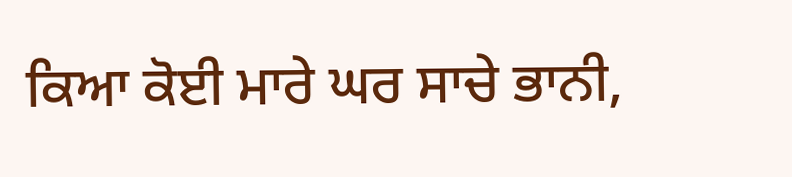ਕਿਆ ਕੋਈ ਮਾਰੇ ਘਰ ਸਾਚੇ ਭਾਨੀ,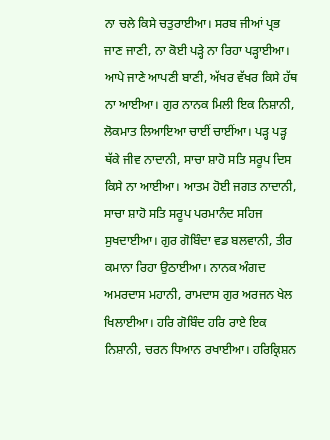ਨਾ ਚਲੇ ਕਿਸੇ ਚਤੁਰਾਈਆ। ਸਰਬ ਜੀਆਂ ਪ੍ਰਭ ਜਾਣ ਜਾਣੀ, ਨਾ ਕੋਈ ਪੜ੍ਹੇ ਨਾ ਰਿਹਾ ਪੜ੍ਹਾਈਆ। ਆਪੇ ਜਾਣੇ ਆਪਣੀ ਬਾਣੀ, ਅੱਖਰ ਵੱਖਰ ਕਿਸੇ ਹੱਥ ਨਾ ਆਈਆ। ਗੁਰ ਨਾਨਕ ਮਿਲੀ ਇਕ ਨਿਸ਼ਾਨੀ, ਲੋਕਮਾਤ ਲਿਆਇਆ ਚਾਈਂ ਚਾਈਂਆ। ਪੜ੍ਹ ਪੜ੍ਹ ਥੱਕੇ ਜੀਵ ਨਾਦਾਨੀ, ਸਾਚਾ ਸ਼ਾਹੋ ਸਤਿ ਸਰੂਪ ਦਿਸ ਕਿਸੇ ਨਾ ਆਈਆ। ਆਤਮ ਹੋਈ ਜਗਤ ਨਾਦਾਨੀ, ਸਾਚਾ ਸ਼ਾਹੋ ਸਤਿ ਸਰੂਪ ਪਰਮਾਨੰਦ ਸਹਿਜ ਸੁਖਦਾਈਆ। ਗੁਰ ਗੋਬਿੰਦਾ ਵਡ ਬਲਵਾਨੀ, ਤੀਰ ਕਮਾਨਾ ਰਿਹਾ ਉਠਾਈਆ। ਨਾਨਕ ਅੰਗਦ ਅਮਰਦਾਸ ਮਹਾਨੀ, ਰਾਮਦਾਸ ਗੁਰ ਅਰਜਨ ਖੇਲ ਖਿਲਾਈਆ। ਹਰਿ ਗੋਬਿੰਦ ਹਰਿ ਰਾਏ ਇਕ ਨਿਸ਼ਾਨੀ, ਚਰਨ ਧਿਆਨ ਰਖਾਈਆ। ਹਰਿਕ੍ਰਿਸ਼ਨ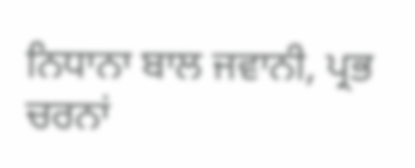ਨਿਧਾਨਾ ਬਾਲ ਜਵਾਨੀ, ਪ੍ਰਭ ਚਰਨਾਂ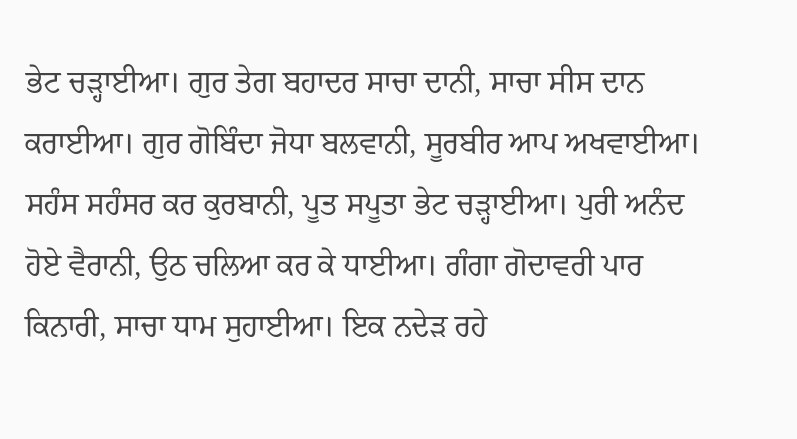ਭੇਟ ਚੜ੍ਹਾਈਆ। ਗੁਰ ਤੇਗ ਬਹਾਦਰ ਸਾਚਾ ਦਾਨੀ, ਸਾਚਾ ਸੀਸ ਦਾਨ ਕਰਾਈਆ। ਗੁਰ ਗੋਬਿੰਦਾ ਜੋਧਾ ਬਲਵਾਨੀ, ਸੂਰਬੀਰ ਆਪ ਅਖਵਾਈਆ। ਸਹੰਸ ਸਹੰਸਰ ਕਰ ਕੁਰਬਾਨੀ, ਪੂਤ ਸਪੂਤਾ ਭੇਟ ਚੜ੍ਹਾਈਆ। ਪੁਰੀ ਅਨੰਦ ਹੋਏ ਵੈਰਾਨੀ, ਉਠ ਚਲਿਆ ਕਰ ਕੇ ਧਾਈਆ। ਗੰਗਾ ਗੋਦਾਵਰੀ ਪਾਰ ਕਿਨਾਰੀ, ਸਾਚਾ ਧਾਮ ਸੁਹਾਈਆ। ਇਕ ਨਦੇੜ ਰਹੇ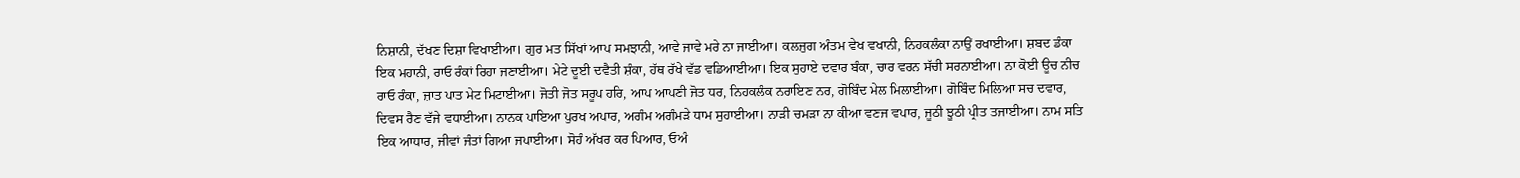ਨਿਸ਼ਾਨੀ, ਦੱਖਣ ਦਿਸ਼ਾ ਵਿਖਾਈਆ। ਗੁਰ ਮਤ ਸਿੱਖਾਂ ਆਪ ਸਮਝਾਨੀ, ਆਵੇ ਜਾਵੇ ਮਰੇ ਨਾ ਜਾਈਆ। ਕਲਜੁਗ ਅੰਤਮ ਵੇਖ ਵਖਾਨੀ, ਨਿਹਕਲੰਕਾ ਨਾਉਂ ਰਖਾਈਆ। ਸ਼ਬਦ ਡੰਕਾ ਇਕ ਮਹਾਨੀ, ਰਾਓ ਰੰਕਾਂ ਰਿਹਾ ਜਣਾਈਆ। ਮੇਟੇ ਦੂਈ ਦਵੈਤੀ ਸ਼ੰਕਾ, ਹੱਥ ਰੱਖੇ ਵੱਡ ਵਡਿਆਈਆ। ਇਕ ਸੁਹਾਏ ਦਵਾਰ ਬੰਕਾ, ਚਾਰ ਵਰਨ ਸੱਚੀ ਸਰਨਾਈਆ। ਨਾ ਕੋਈ ਊਚ ਨੀਚ ਰਾਓ ਰੰਕਾ, ਜ਼ਾਤ ਪਾਤ ਮੇਟ ਮਿਟਾਈਆ। ਜੋਤੀ ਜੋਤ ਸਰੂਪ ਹਰਿ, ਆਪ ਆਪਣੀ ਜੋਤ ਧਰ, ਨਿਹਕਲੰਕ ਨਰਾਇਣ ਨਰ, ਗੋਬਿੰਦ ਮੇਲ ਮਿਲਾਈਆ। ਗੋਬਿੰਦ ਮਿਲਿਆ ਸਚ ਦਵਾਰ, ਦਿਵਸ ਰੈਣ ਵੱਜੇ ਵਧਾਈਆ। ਨਾਨਕ ਪਾਇਆ ਪੁਰਖ ਅਪਾਰ, ਅਗੰਮ ਅਗੰਮੜੇ ਧਾਮ ਸੁਹਾਈਆ। ਨਾੜੀ ਚਮੜਾ ਨਾ ਕੀਆ ਵਣਜ ਵਪਾਰ, ਜੂਠੀ ਝੂਠੀ ਪ੍ਰੀਤ ਤਜਾਈਆ। ਨਾਮ ਸਤਿ ਇਕ ਆਧਾਰ, ਜੀਵਾਂ ਜੰਤਾਂ ਗਿਆ ਜਪਾਈਆ। ਸੋਹੰ ਅੱਖਰ ਕਰ ਪਿਆਰ, ਓਅੰ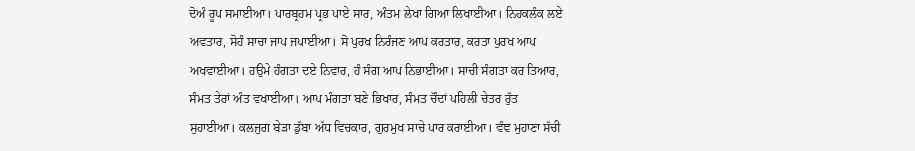ਦੋਅੰ ਰੂਪ ਸਮਾਈਆ। ਪਾਰਬ੍ਰਹਮ ਪ੍ਰਭ ਪਾਏ ਸਾਰ, ਅੰਤਮ ਲੇਖਾ ਗਿਆ ਲਿਖਾਈਆ। ਨਿਹਕਲੰਕ ਲਏ ਅਵਤਾਰ, ਸੋਹੰ ਸਾਚਾ ਜਾਪ ਜਪਾਈਆ। ਸੋ ਪੁਰਖ ਨਿਰੰਜਣ ਆਪ ਕਰਤਾਰ, ਕਰਤਾ ਪੁਰਖ ਆਪ ਅਖਵਾਈਆ। ਹਉਮੇ ਹੰਗਤਾ ਦਏ ਨਿਵਾਰ, ਹੰ ਸੰਗ ਆਪ ਨਿਭਾਈਆ। ਸਾਚੀ ਸੰਗਤਾ ਕਰ ਤਿਆਰ, ਸੰਮਤ ਤੇਰਾਂ ਅੰਤ ਵਖਾਈਆ। ਆਪ ਮੰਗਤਾ ਬਣੇ ਭਿਖਾਰ, ਸੰਮਤ ਚੌਦਾਂ ਪਹਿਲੀ ਚੇਤਰ ਰੁੱਤ ਸੁਹਾਈਆ। ਕਲਜੁਗ ਬੇੜਾ ਡੁੱਬਾ ਅੱਧ ਵਿਚਕਾਰ, ਗੁਰਮੁਖ ਸਾਚੇ ਪਾਰ ਕਰਾਈਆ। ਵੰਞ ਮੁਹਾਣਾ ਸੱਚੀ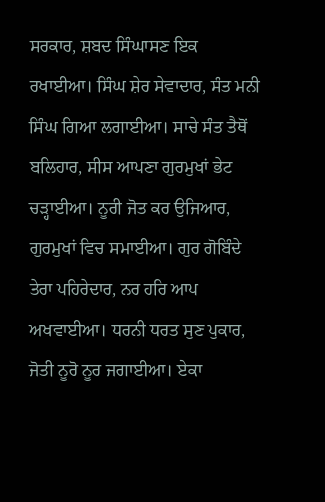ਸਰਕਾਰ, ਸ਼ਬਦ ਸਿੰਘਾਸਣ ਇਕ ਰਖਾਈਆ। ਸਿੰਘ ਸ਼ੇਰ ਸੇਵਾਦਾਰ, ਸੰਤ ਮਨੀ ਸਿੰਘ ਗਿਆ ਲਗਾਈਆ। ਸਾਚੇ ਸੰਤ ਤੈਥੋਂ ਬਲਿਹਾਰ, ਸੀਸ ਆਪਣਾ ਗੁਰਮੁਖਾਂ ਭੇਟ ਚੜ੍ਹਾਈਆ। ਨੂਰੀ ਜੋਤ ਕਰ ਉਜਿਆਰ, ਗੁਰਮੁਖਾਂ ਵਿਚ ਸਮਾਈਆ। ਗੁਰ ਗੋਬਿੰਦੇ ਤੇਰਾ ਪਹਿਰੇਦਾਰ, ਨਰ ਹਰਿ ਆਪ ਅਖਵਾਈਆ। ਧਰਨੀ ਧਰਤ ਸੁਣ ਪੁਕਾਰ, ਜੋਤੀ ਨੂਰੋ ਨੂਰ ਜਗਾਈਆ। ਏਕਾ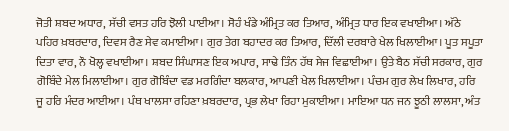ਜੋਤੀ ਸ਼ਬਦ ਅਧਾਰ, ਸੱਚੀ ਵਸਤ ਹਰਿ ਝੋਲੀ ਪਾਈਆ। ਸੋਹੰ ਖੰਡੇ ਅੰਮ੍ਰਿਤ ਕਰ ਤਿਆਰ, ਅੰਮ੍ਰਿਤ ਧਾਰ ਇਕ ਵਖਾਈਆ। ਅੱਠੇ ਪਹਿਰ ਖ਼ਬਰਦਾਰ, ਦਿਵਸ ਰੈਣ ਸੇਵ ਕਮਾਈਆ। ਗੁਰ ਤੇਗ ਬਹਾਦਰ ਕਰ ਤਿਆਰ, ਦਿੱਲੀ ਦਰਬਾਰੇ ਖੇਲ ਖਿਲਾਈਆ। ਪੂਤ ਸਪੂਤਾ ਦਿਤਾ ਵਾਰ, ਨੌ ਖੋਲ੍ਹ ਵਖਾਈਆ। ਸ਼ਬਦ ਸਿੰਘਾਸਣ ਇਕ ਅਪਾਰ, ਸਾਢੇ ਤਿੰਨ ਹੱਥ ਸੇਜ ਵਿਛਾਈਆ। ਉਤੇ ਬੈਠ ਸੱਚੀ ਸਰਕਾਰ, ਗੁਰ ਗੋਬਿੰਦੇ ਮੇਲ ਮਿਲਾਈਆ। ਗੁਰ ਗੋਬਿੰਦਾ ਵਡ ਮਰਗਿੰਦਾ ਬਲਕਾਰ, ਆਪਣੀ ਖੇਲ ਖਿਲਾਈਆ। ਪੰਚਮ ਗੁਰ ਲੇਖ ਲਿਖਾਰ, ਹਰਿ ਜੂ ਹਰਿ ਮੰਦਰ ਆਈਆ। ਪੰਥ ਖਾਲਸਾ ਰਹਿਣਾ ਖ਼ਬਰਦਾਰ, ਪ੍ਰਭ ਲੇਖਾ ਰਿਹਾ ਮੁਕਾਈਆ। ਮਾਇਆ ਧਨ ਜਨ ਝੂਠੀ ਲਾਲਸਾ, ਅੰਤ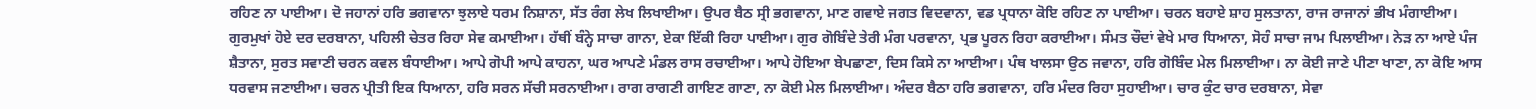ਰਹਿਣ ਨਾ ਪਾਈਆ। ਦੋ ਜਹਾਨਾਂ ਹਰਿ ਭਗਵਾਨਾ ਝੁਲਾਏ ਧਰਮ ਨਿਸ਼ਾਨਾ, ਸੱਤ ਰੰਗ ਲੇਖ ਲਿਖਾਈਆ। ਉਪਰ ਬੈਠ ਸ੍ਰੀ ਭਗਵਾਨਾ, ਮਾਣ ਗਵਾਏ ਜਗਤ ਵਿਦਵਾਨਾ, ਵਡ ਪ੍ਰਧਾਨਾ ਕੋਇ ਰਹਿਣ ਨਾ ਪਾਈਆ। ਚਰਨ ਬਹਾਏ ਸ਼ਾਹ ਸੁਲਤਾਨਾ, ਰਾਜ ਰਾਜਾਨਾਂ ਭੀਖ ਮੰਗਾਈਆ। ਗੁਰਮੁਖਾਂ ਹੋਏ ਦਰ ਦਰਬਾਨਾ, ਪਹਿਲੀ ਚੇਤਰ ਰਿਹਾ ਸੇਵ ਕਮਾਈਆ। ਹੱਥੀਂ ਬੰਨ੍ਹੇ ਸਾਚਾ ਗਾਨਾ, ਏਕਾ ਇੱਕੀ ਰਿਹਾ ਪਾਈਆ। ਗੁਰ ਗੋਬਿੰਦੇ ਤੇਰੀ ਮੰਗ ਪਰਵਾਨਾ, ਪ੍ਰਭ ਪੂਰਨ ਰਿਹਾ ਕਰਾਈਆ। ਸੰਮਤ ਚੌਦਾਂ ਵੇਖੇ ਮਾਰ ਧਿਆਨਾ, ਸੋਹੰ ਸਾਚਾ ਜਾਮ ਪਿਲਾਈਆ। ਨੇੜ ਨਾ ਆਏ ਪੰਜ ਸ਼ੈਤਾਨਾ, ਸੁਰਤ ਸਵਾਣੀ ਚਰਨ ਕਵਲ ਬੰਧਾਈਆ। ਆਪੇ ਗੋਪੀ ਆਪੇ ਕਾਹਨਾ, ਘਰ ਆਪਣੇ ਮੰਡਲ ਰਾਸ ਰਚਾਈਆ। ਆਪੇ ਹੋਇਆ ਬੇਪਛਾਣਾ, ਦਿਸ ਕਿਸੇ ਨਾ ਆਈਆ। ਪੰਥ ਖਾਲਸਾ ਉਠ ਜਵਾਨਾ, ਹਰਿ ਗੋਬਿੰਦ ਮੇਲ ਮਿਲਾਈਆ। ਨਾ ਕੋਈ ਜਾਣੇ ਪੀਣਾ ਖਾਣਾ, ਨਾ ਕੋਇ ਆਸ ਧਰਵਾਸ ਜਣਾਈਆ। ਚਰਨ ਪ੍ਰੀਤੀ ਇਕ ਧਿਆਨਾ, ਹਰਿ ਸਰਨ ਸੱਚੀ ਸਰਨਾਈਆ। ਰਾਗ ਰਾਗਣੀ ਗਾਇਣ ਗਾਣਾ, ਨਾ ਕੋਈ ਮੇਲ ਮਿਲਾਈਆ। ਅੰਦਰ ਬੈਠਾ ਹਰਿ ਭਗਵਾਨਾ, ਹਰਿ ਮੰਦਰ ਰਿਹਾ ਸੁਹਾਈਆ। ਚਾਰ ਕੁੰਟ ਚਾਰ ਦਰਬਾਨਾ, ਸੇਵਾ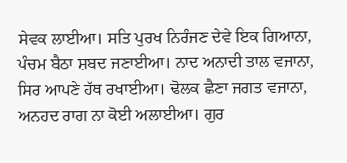ਸੇਵਕ ਲਾਈਆ। ਸਤਿ ਪੁਰਖ ਨਿਰੰਜਣ ਦੇਵੇ ਇਕ ਗਿਆਨਾ, ਪੰਚਮ ਬੈਠਾ ਸ਼ਬਦ ਜਣਾਈਆ। ਨਾਦ ਅਨਾਦੀ ਤਾਲ ਵਜਾਨਾ, ਸਿਰ ਆਪਣੇ ਹੱਥ ਰਖਾਈਆ। ਢੋਲਕ ਛੈਣਾ ਜਗਤ ਵਜਾਨਾ, ਅਨਹਦ ਰਾਗ ਨਾ ਕੋਈ ਅਲਾਈਆ। ਗੁਰ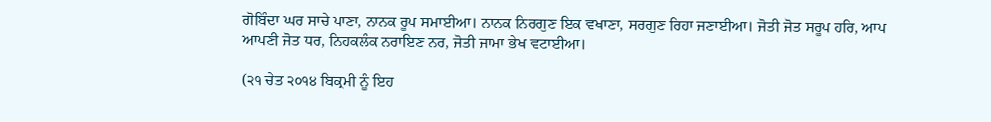ਗੋਬਿੰਦਾ ਘਰ ਸਾਚੇ ਪਾਣਾ, ਨਾਨਕ ਰੂਪ ਸਮਾਈਆ। ਨਾਨਕ ਨਿਰਗੁਣ ਇਕ ਵਖਾਣਾ, ਸਰਗੁਣ ਰਿਹਾ ਜਣਾਈਆ। ਜੋਤੀ ਜੋਤ ਸਰੂਪ ਹਰਿ, ਆਪ ਆਪਣੀ ਜੋਤ ਧਰ, ਨਿਹਕਲੰਕ ਨਰਾਇਣ ਨਰ, ਜੋਤੀ ਜਾਮਾ ਭੇਖ ਵਟਾਈਆ।

(੨੧ ਚੇਤ ੨੦੧੪ ਬਿਕ੍ਰਮੀ ਨੂੰ ਇਹ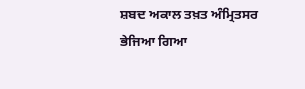ਸ਼ਬਦ ਅਕਾਲ ਤਖ਼ਤ ਅੰਮ੍ਰਿਤਸਰ ਭੇਜਿਆ ਗਿਆ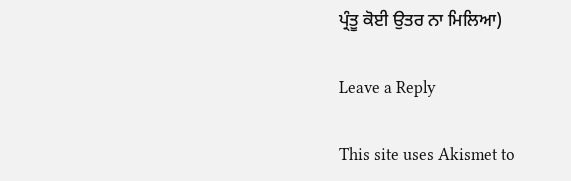ਪ੍ਰੰਤੂ ਕੋਈ ਉਤਰ ਨਾ ਮਿਲਿਆ)

Leave a Reply

This site uses Akismet to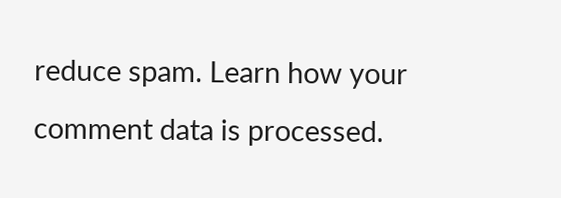reduce spam. Learn how your comment data is processed.